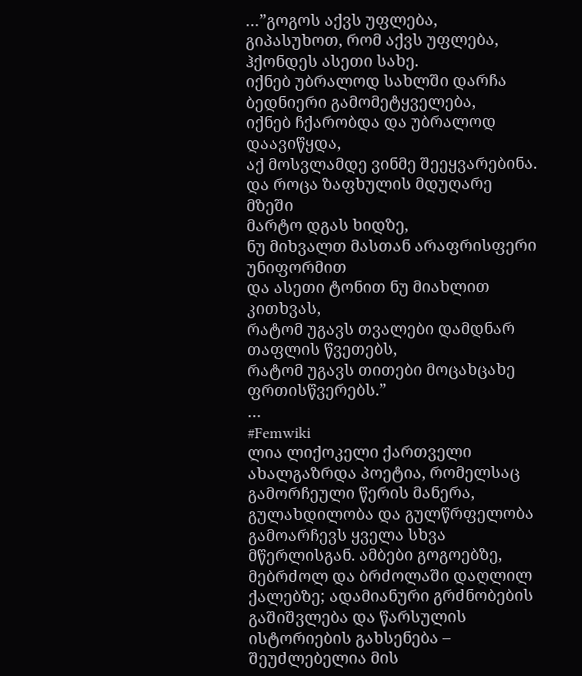…”გოგოს აქვს უფლება, გიპასუხოთ, რომ აქვს უფლება,
ჰქონდეს ასეთი სახე.
იქნებ უბრალოდ სახლში დარჩა
ბედნიერი გამომეტყველება,
იქნებ ჩქარობდა და უბრალოდ დაავიწყდა,
აქ მოსვლამდე ვინმე შეეყვარებინა.
და როცა ზაფხულის მდუღარე მზეში
მარტო დგას ხიდზე,
ნუ მიხვალთ მასთან არაფრისფერი უნიფორმით
და ასეთი ტონით ნუ მიახლით კითხვას,
რატომ უგავს თვალები დამდნარ თაფლის წვეთებს,
რატომ უგავს თითები მოცახცახე ფრთისწვერებს.”
…
#Femwiki
ლია ლიქოკელი ქართველი ახალგაზრდა პოეტია, რომელსაც გამორჩეული წერის მანერა, გულახდილობა და გულწრფელობა გამოარჩევს ყველა სხვა მწერლისგან. ამბები გოგოებზე, მებრძოლ და ბრძოლაში დაღლილ ქალებზე; ადამიანური გრძნობების გაშიშვლება და წარსულის ისტორიების გახსენება – შეუძლებელია მის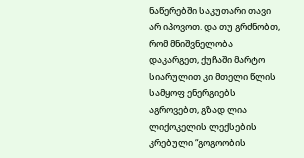ნაწერებში საკუთარი თავი არ იპოვოთ. და თუ გრძნობთ, რომ მნიშვნელობა დაკარგეთ, ქუჩაში მარტო სიარულით კი მთელი წლის სამყოფ ენერგიებს აგროვებთ, გზად ლია ლიქოკელის ლექსების კრებული “გოგოობის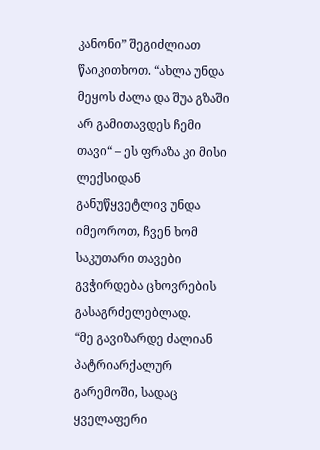კანონი” შეგიძლიათ წაიკითხოთ. “ახლა უნდა მეყოს ძალა და შუა გზაში არ გამითავდეს ჩემი თავი“ – ეს ფრაზა კი მისი ლექსიდან განუწყვეტლივ უნდა იმეოროთ, ჩვენ ხომ საკუთარი თავები გვჭირდება ცხოვრების გასაგრძელებლად.
“მე გავიზარდე ძალიან პატრიარქალურ გარემოში, სადაც ყველაფერი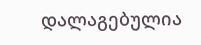დალაგებულია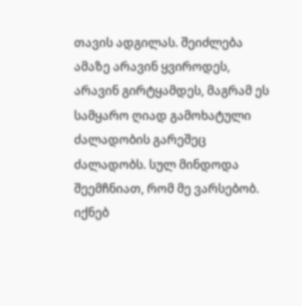თავის ადგილას. შეიძლება ამაზე არავინ ყვიროდეს, არავინ გირტყამდეს, მაგრამ ეს სამყარო ღიად გამოხატული ძალადობის გარეშეც ძალადობს. სულ მინდოდა შეემჩნიათ, რომ მე ვარსებობ. იქნებ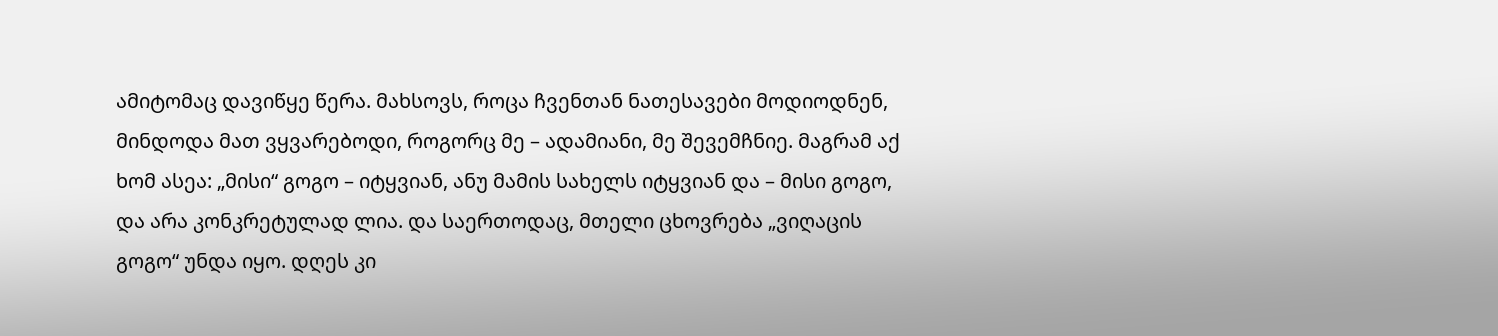ამიტომაც დავიწყე წერა. მახსოვს, როცა ჩვენთან ნათესავები მოდიოდნენ, მინდოდა მათ ვყვარებოდი, როგორც მე – ადამიანი, მე შევემჩნიე. მაგრამ აქ ხომ ასეა: „მისი“ გოგო – იტყვიან, ანუ მამის სახელს იტყვიან და – მისი გოგო, და არა კონკრეტულად ლია. და საერთოდაც, მთელი ცხოვრება „ვიღაცის გოგო“ უნდა იყო. დღეს კი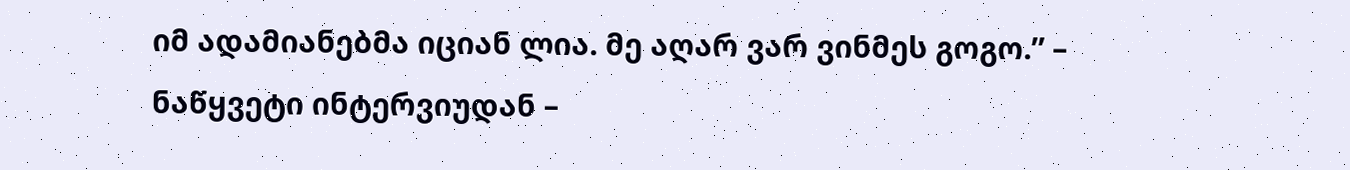იმ ადამიანებმა იციან ლია. მე აღარ ვარ ვინმეს გოგო.” – ნაწყვეტი ინტერვიუდან –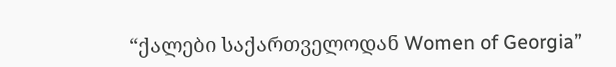“ქალები საქართველოდან Women of Georgia”